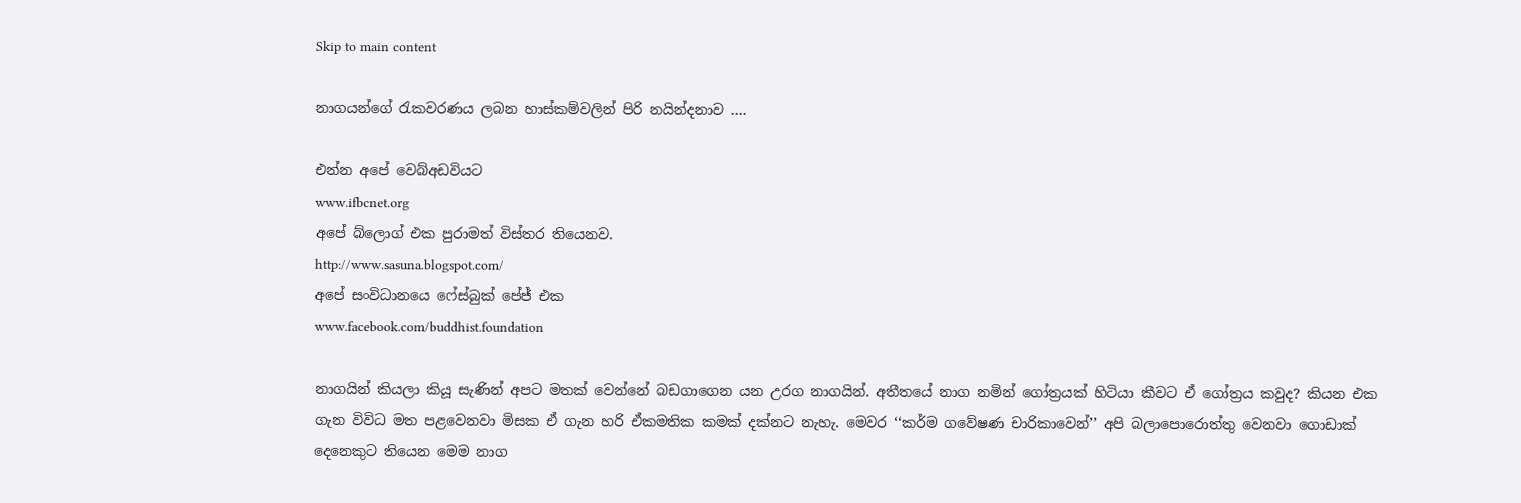Skip to main content

නාගයන්ගේ රැකවරණය ලබන හාස්කම්වලින් පිරි නයින්දනාව ….

එන්න අපේ වෙබ්අඩවියට
www.ifbcnet.org
අපේ බ්ලොග් එක පුරාමත් විස්තර තියෙනව.
http://www.sasuna.blogspot.com/
අපේ සංවිධානයෙ ෆේස්බුක් පේජ් එක ‍
www.facebook.com/buddhist.foundation

නාගයින් කියලා කියූ සැණින් අපට මතක් වෙන්නේ බඩගාගෙන යන උරග නාගයින්. අතීතයේ නාග නමින් ගෝත්‍රයක් හිටියා කීවට ඒ ගෝත්‍රය කවුද? කියන එක ගැන විවිධ මත පළවෙනවා මිසක ඒ ගැන හරි ඒකමතික කමක් දක්නට නැහැ. මෙවර ‘‘කර්ම ගවේෂණ චාරිකාවෙන්’’ අපි බලාපොරොත්තු වෙනවා ගොඩාක් දෙනෙකුට තියෙන මෙම නාග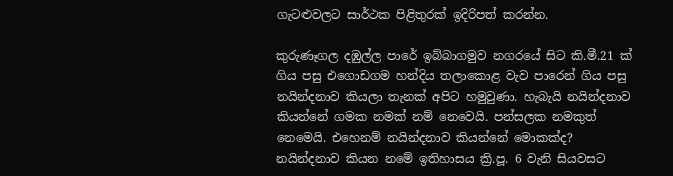ගැටළුවලට සාර්ථක පිළිතුරක් ඉදිරිපත් කරන්න.

කුරුණෑගල දඹුල්ල පාරේ ඉබ්බාගමුව නගරයේ සිට කි.මී.21 ක් ගිය පසු එගොඩගම හන්දිය තලාකොළ වැව පාරෙන් ගිය පසු නයින්දනාව කියලා තැනක් අපිට හමුවුණා. හැබැයි නයින්දනාව කියන්නේ ගමක නමක් නම් නෙවෙයි. පන්සලක නමකුත් නෙමෙයි. එහෙනම් නයින්දනාව කියන්නේ මොකක්ද? නයින්දනාව කියන නමේ ඉතිහාසය ක්‍රි.පූ. 6 වැනි සියවසට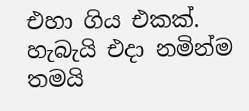එහා ගිය එකක්. හැබැයි එදා නමින්ම තමයි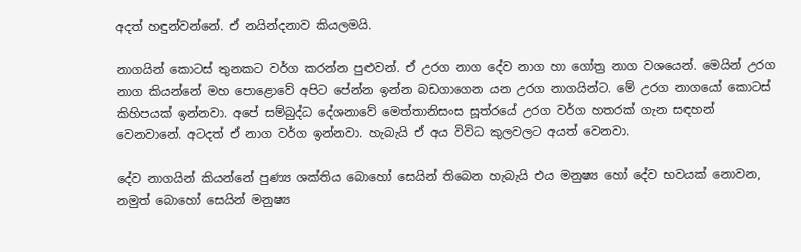අදත් හඳුන්වන්නේ. ඒ නයින්දනාව කියලමයි.

නාගයින් කොටස් තුනකට වර්ග කරන්න පුළුවන්. ඒ උරග නාග දේව නාග හා ගෝත්‍ර නාග වශයෙන්. මෙයින් උරග නාග කියන්නේ මහ පොළොවේ අපිට පේන්න ඉන්න බඩගාගෙන යන උරග නාගයින්ට. මේ උරග නාගයෝ කොටස් කිහිපයක් ඉන්නවා. අපේ සම්බුද්ධ දේශනාවේ මෙත්තානිසංස සූත්රයේ උරග වර්ග හතරක් ගැන සඳහන් වෙනවානේ. අටදත් ඒ නාග වර්ග ඉන්නවා. හැබැයි ඒ අය විවිධ කුලවලට අයත් වෙනවා.

දේව නාගයින් කියන්නේ පුණ්‍ය ශක්තිය බොහෝ සෙයින් තිබෙන හැබැයි එය මනුෂ්‍ය හෝ දේව භවයක් නොවන, නමුත් බොහෝ සෙයින් මනුෂ්‍ය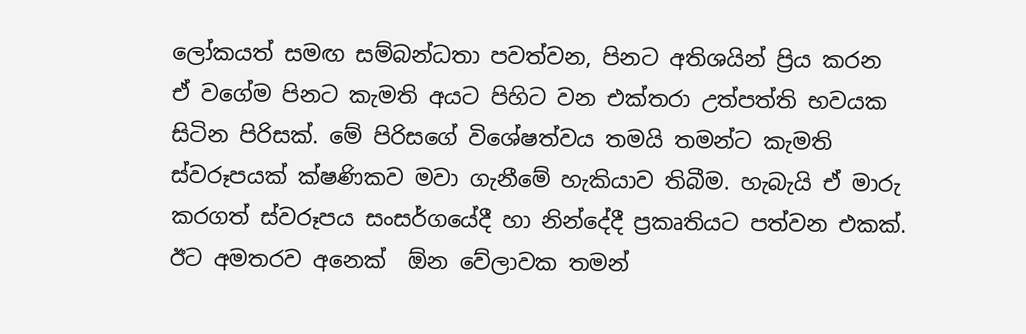ලෝකයත් සමඟ සම්බන්ධතා පවත්වන, පිනට අතිශයින් ප්‍රිය කරන ඒ වගේම පිනට කැමති අයට පිහිට වන එක්තරා උත්පත්ති භවයක සිටින පිරිසක්. මේ පිරිසගේ විශේෂත්වය තමයි තමන්ට කැමති ස්වරූපයක් ක්ෂණිකව මවා ගැනීමේ හැකියාව තිබීම. හැබැයි ඒ මාරු කරගත් ස්වරූපය සංසර්ගයේදී හා නින්දේදී ප්‍රකෘතියට පත්වන එකක්. ඊට අමතරව අනෙක්  ඕන වේලාවක තමන්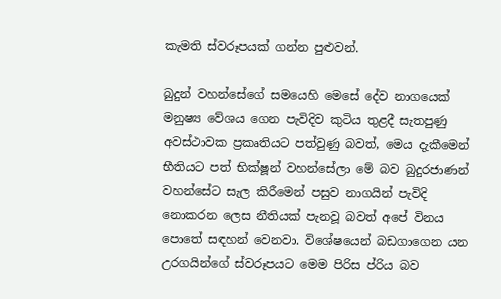කැමති ස්වරූපයක් ගන්න පුළුවන්.

බුදුන් වහන්සේගේ සමයෙහි මෙසේ දේව නාගයෙක් මනුෂ්‍ය වේශය ගෙන පැවිදිව කුටිය තුළදී සැතපුණු අවස්ථාවක ප්‍රකෘතියට පත්වුණු බවත්, මෙය දැකීමෙන් භීතියට පත් භික්ෂූන් වහන්සේලා මේ බව බුදුරජාණන් වහන්සේට සැල කිරීමෙන් පසුව නාගයින් පැවිදි නොකරන ලෙස නීතියක් පැනවූ බවත් අපේ විනය පොතේ සඳහන් වෙනවා. විශේෂයෙන් බඩගාගෙන යන උරගයින්ගේ ස්වරූපයට මෙම පිරිස ප්රිය බව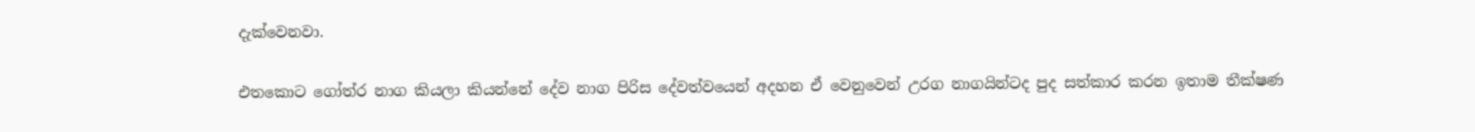දැක්වෙනවා.

එතකොට ගෝත්ර නාග කියලා කියන්නේ දේව නාග පිරිස දේවත්වයෙන් අදහන ඒ වෙනුවෙන් උරග නාගයින්ටද පුද සත්කාර කරන ඉතාම තීක්ෂණ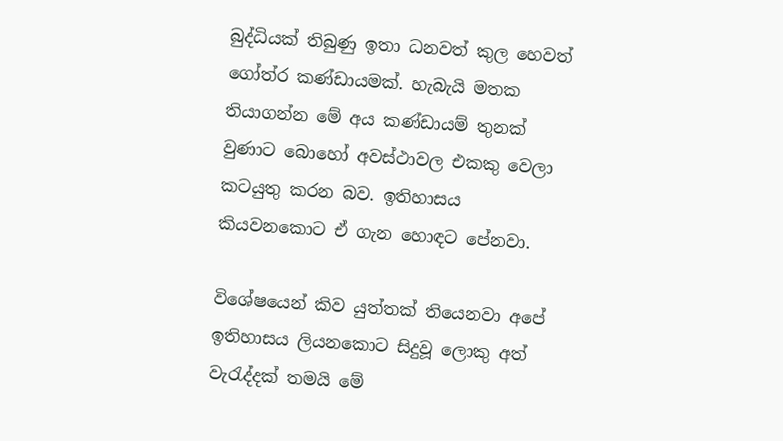බුද්ධියක් තිබුණු ඉතා ධනවත් කුල හෙවත් ගෝත්ර කණ්ඩායමක්. හැබැයි මතක තියාගන්න මේ අය කණ්ඩායම් තුනක් වුණාට බොහෝ අවස්ථාවල එකකු වෙලා කටයුතු කරන බව. ඉතිහාසය කියවනකොට ඒ ගැන හොඳට පේනවා.

විශේෂයෙන් කිව යුත්තක් තියෙනවා අපේ ඉතිහාසය ලියනකොට සිදුවූ ලොකු අත් වැරැද්දක් තමයි මේ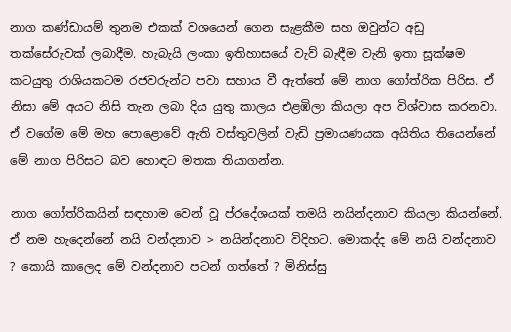නාග කණ්ඩායම් තුනම එකක් වශයෙන් ගෙන සැළකීම සහ ඔවුන්ට අඩු තක්සේරුවක් ලබාදීම. හැබැයි ලංකා ඉතිහාසයේ වැව් බැඳීම වැනි ඉතා සූක්ෂම කටයුතු රාශියකටම රජවරුන්ට පවා සහාය වී ඇත්තේ මේ නාග ගෝත්රික පිරිස. ඒ නිසා මේ අයට නිසි තැන ලබා දිය යුතු කාලය එළඹිලා කියලා අප විශ්වාස කරනවා. ඒ වගේම මේ මහ පොළොවේ ඇති වස්තුවලින් වැඩි ප්‍රමායණයක අයිතිය තියෙන්නේ මේ නාග පිරිසට බව හොඳට මතක තියාගන්න.

නාග ගෝත්රිකයින් සඳහාම වෙන් වූ ප්රදේශයක් තමයි නයින්දනාව කියලා කියන්නේ. ඒ නම හැදෙන්නේ නයි වන්දනාව > නයින්දනාව විදිහට. මොකද්ද මේ නයි වන්දනාව ? කොයි කාලෙද මේ වන්දනාව පටන් ගත්තේ ? මිනිස්සු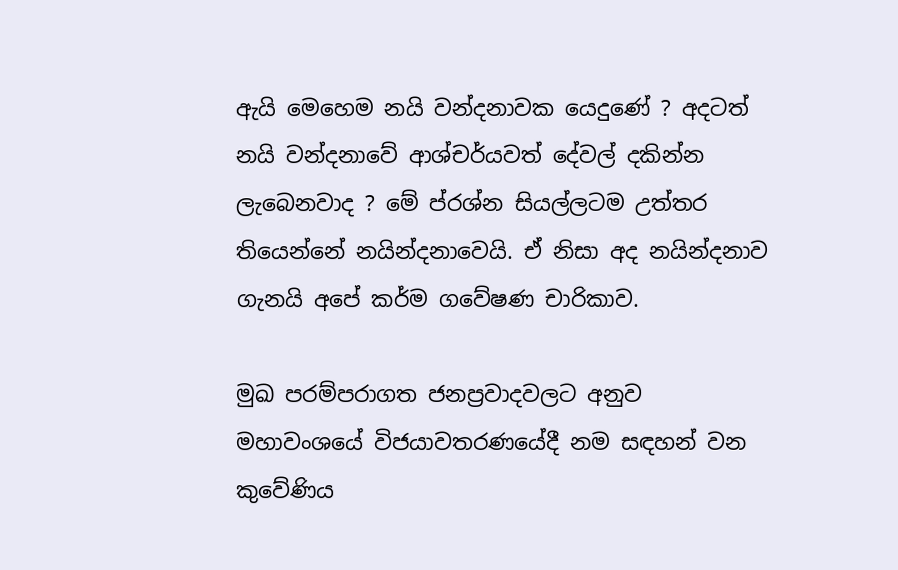ඇයි මෙහෙම නයි වන්දනාවක යෙදුණේ ? අදටත් නයි වන්දනාවේ ආශ්චර්යවත් දේවල් දකින්න ලැබෙනවාද ? මේ ප්රශ්න සියල්ලටම උත්තර තියෙන්නේ නයින්දනාවෙයි. ඒ නිසා අද නයින්දනාව ගැනයි අපේ කර්ම ගවේෂණ චාරිකාව.

මුඛ පරම්පරාගත ජනප්‍රවාදවලට අනුව මහාවංශයේ විජයාවතරණයේදී නම සඳහන් වන කුවේණිය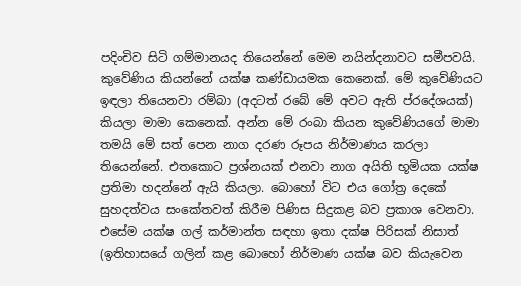පදිංචිව සිටි ගම්මානයද තියෙන්නේ මෙම නයින්දනාවට සමීපවයි. කුවේණිය කියන්නේ යක්ෂ කණ්ඩායමක කෙනෙක්. මේ කුවේණියට ඉඳලා තියෙනවා රම්බා (අදටත් රබේ මේ අවට ඇති ප්රදේශයක්) කියලා මාමා කෙනෙක්. අන්න මේ රංබා කියන කුවේණියගේ මාමා තමයි මේ සත් පෙන නාග දරණ රූපය නිර්මාණය කරලා තියෙන්නේ. එතකොට ප්‍රශ්නයක් එනවා නාග අයිති භූමියක යක්ෂ ප්‍රතිමා හදන්නේ ඇයි කියලා. බොහෝ විට එය ගෝත්‍ර දෙකේ සුහදත්වය සංකේතවත් කිරීම පිණිස සිදුකළ බව ප්‍රකාශ වෙනවා. එසේම යක්ෂ ගල් කර්මාන්ත සඳහා ඉතා දක්ෂ පිරිසක් නිසාත් (ඉතිහාසයේ ගලින් කළ බොහෝ නිර්මාණ යක්ෂ බව කියැවෙන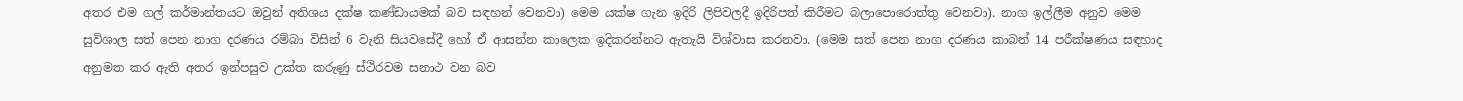අතර එම ගල් කර්මාන්තයට ඔවුන් අතිශය දක්ෂ කණ්ඩායමක් බව සඳහන් වෙනවා) මෙම යක්ෂ ගැන ඉදිරි ලිපිවලදී ඉදිරිපත් කිරීමට බලාපොරොත්තු වෙනවා). නාග ඉල්ලීම අනුව මෙම සුවිශාල සත් පෙන නාග දරණය රම්බා විසින් 6 වැනි සියවසේදී හෝ ඒ ආසන්න කාලෙක ඉදිකරන්නට ඇතැයි විශ්වාස කරනවා. (මෙම සත් පෙන නාග දරණය කාබන් 14 පරීක්ෂණය සඳහාද අනුමත කර ඇති අතර ඉන්පසුව උක්ත කරුණු ස්ථිරවම සනාථ වන බව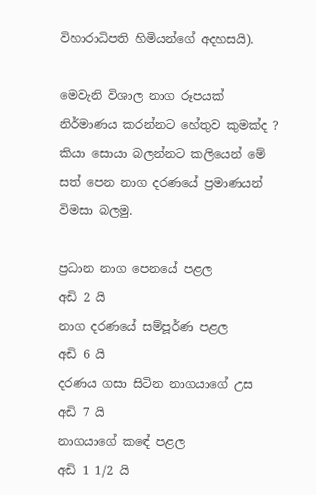විහාරාධිපති හිමියන්ගේ අදහසයි).

මෙවැනි විශාල නාග රූපයක් නිර්මාණය කරන්නට හේතුව කුමක්ද ? කියා සොයා බලන්නට කලියෙන් මේ සත් පෙන නාග දරණයේ ප්‍රමාණයන් විමසා බලමු.

ප්‍රධාන නාග පෙනයේ පළල                     අඩි 2 යි
නාග දරණයේ සම්පූර්ණ පළල                     අඩි 6 යි
දරණය ගසා සිටින නාගයාගේ උස               අඩි 7 යි
නාගයාගේ කඳේ පළල                                 අඩි 1 1/2 යි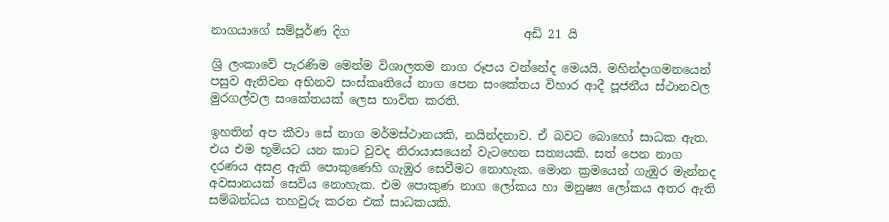නාගයාගේ සම්පූර්ණ දිග                             අඩි 21 යි

ශ්‍රි ලංකාවේ පැරණිම මෙන්ම විශාලතම නාග රූපය වන්නේද මෙයයි. මහින්දාගමනයෙන් පසුව ඇතිවන අභිනව සංස්කෘතියේ නාග පෙන සංකේතය විහාර ආදී පූජනීය ස්ථානවල මුරගල්වල සංකේතයක් ලෙස භාවිත කරති.

ඉහතින් අප කීවා සේ නාග මර්මස්ථානයකි, නයින්දනාව. ඒ බවට බොහෝ සාධක ඇත. එය එම භූමියට යන කාට වුවද නිරායාසයෙන් වැටහෙන සත්‍යයකි. සත් පෙන නාග දරණය අසළ ඇති පොකුණෙහි ගැඹුර සෙවීමට නොහැක. මොන ක්‍රමයෙන් ගැඹුර මැන්නද අවසානයක් සෙවිය නොහැක. එම පොකුණ නාග ලෝකය හා මනුෂ්‍ය ලෝකය අතර ඇති සම්බන්ධය තහවුරු කරන එක් සාධකයකි.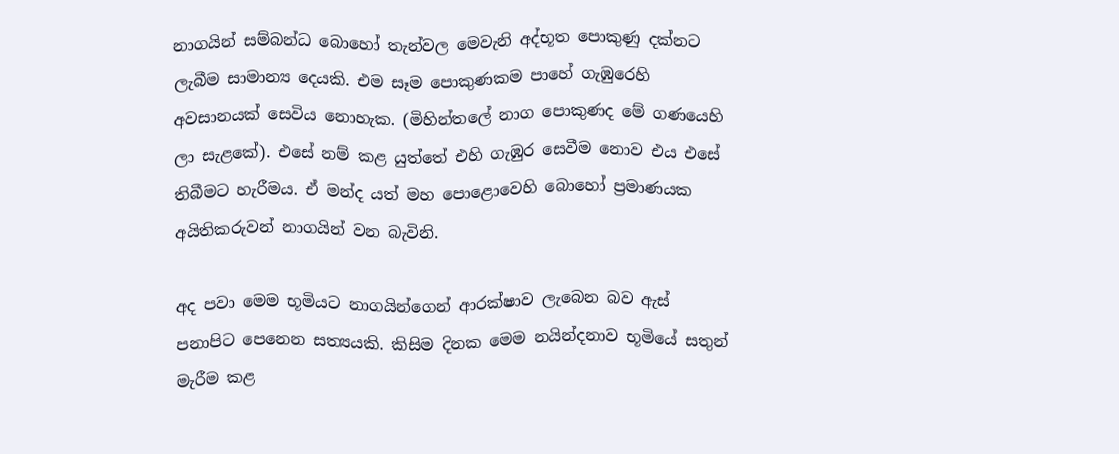නාගයින් සම්බන්ධ බොහෝ තැන්වල මෙවැනි අද්භූත පොකුණු දක්නට ලැබීම සාමාන්‍ය දෙයකි. එම සෑම පොකුණකම පාහේ ගැඹුරෙහි අවසානයක් සෙවිය නොහැක. (මිහින්තලේ නාග පොකුණද මේ ගණයෙහි ලා සැළකේ). එසේ නම් කළ යුත්තේ එහි ගැඹුර සෙවීම නොව එය එසේ තිබීමට හැරීමය. ඒ මන්ද යත් මහ පොළොවෙහි බොහෝ ප්‍රමාණයක අයිතිකරුවන් නාගයින් වන බැවිනි.

අද පවා මෙම භූමියට නාගයින්ගෙන් ආරක්ෂාව ලැබෙන බව ඇස් පනාපිට පෙනෙන සත්‍යයකි. කිසිම දිනක මෙම නයින්දනාව භූමියේ සතුන් මැරීම කළ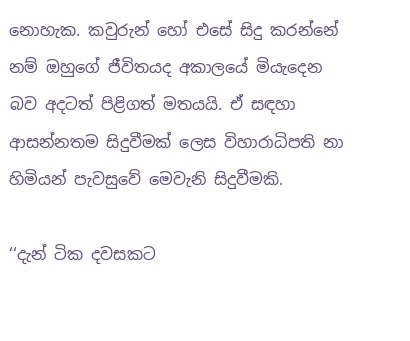නොහැක. කවුරුන් හෝ එසේ සිදු කරන්නේ නම් ඔහුගේ ජීවිතයද අකාලයේ මියැදෙන බව අදටත් පිළිගත් මතයයි. ඒ සඳහා ආසන්නතම සිදුවීමක් ලෙස විහාරාධිපති නා හිමියන් පැවසුවේ මෙවැනි සිදුවීමකි.

‘‘දැන් ටික දවසකට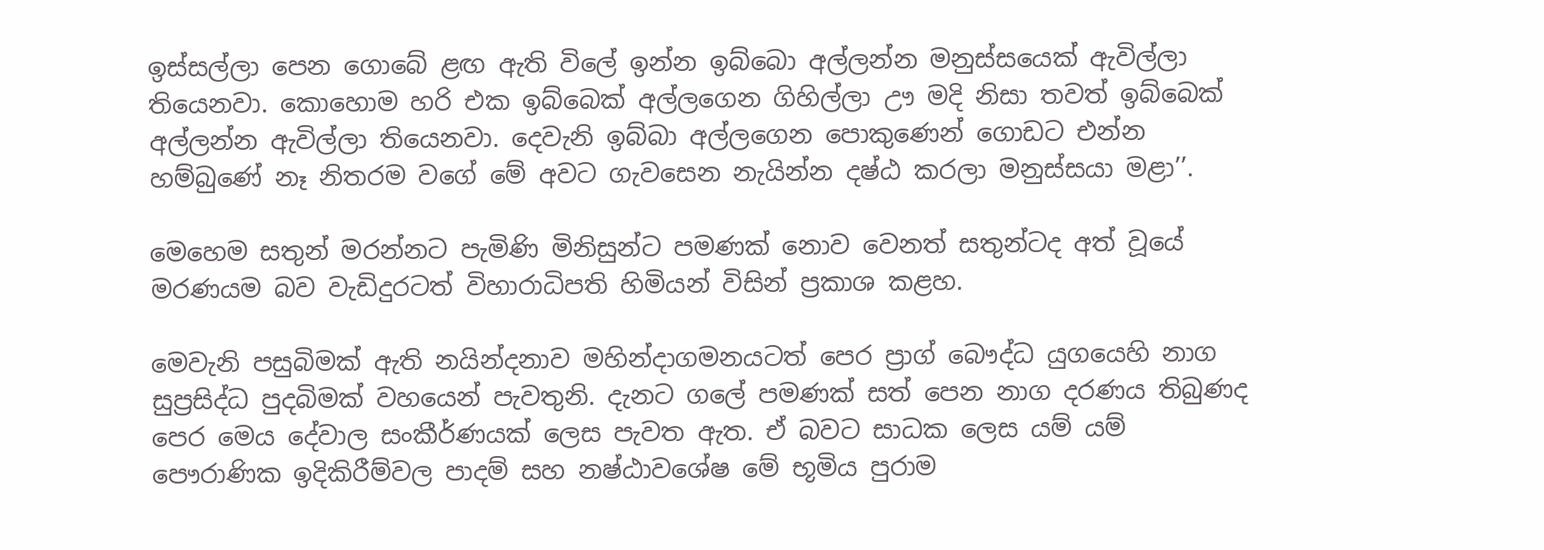ඉස්සල්ලා පෙන ගොබේ ළඟ ඇති විලේ ඉන්න ඉබ්බො අල්ලන්න මනුස්සයෙක් ඇවිල්ලා තියෙනවා. කොහොම හරි එක ඉබ්බෙක් අල්ලගෙන ගිහිල්ලා ඌ මදි නිසා තවත් ඉබ්බෙක් අල්ලන්න ඇවිල්ලා තියෙනවා. දෙවැනි ඉබ්බා අල්ලගෙන පොකුණෙන් ගොඩට එන්න හම්බුණේ නෑ නිතරම වගේ මේ අවට ගැවසෙන නැයින්න දෂ්ඨ කරලා මනුස්සයා මළා’’.

මෙහෙම සතුන් මරන්නට පැමිණි මිනිසුන්ට පමණක් නොව වෙනත් සතුන්ටද අත් වූයේ මරණයම බව වැඩිදුරටත් විහාරාධිපති හිමියන් විසින් ප්‍රකාශ කළහ.

මෙවැනි පසුබිමක් ඇති නයින්දනාව මහින්දාගමනයටත් පෙර ප්‍රාග් බෞද්ධ යුගයෙහි නාග සුප්‍රසිද්ධ පුදබිමක් වහයෙන් පැවතුනි. දැනට ගලේ පමණක් සත් පෙන නාග දරණය තිබුණද පෙර මෙය දේවාල සංකීර්ණයක් ලෙස පැවත ඇත. ඒ බවට සාධක ලෙස යම් යම් පෞරාණික ඉදිකිරීම්වල පාදම් සහ නෂ්ඨාවශේෂ මේ භූමිය පුරාම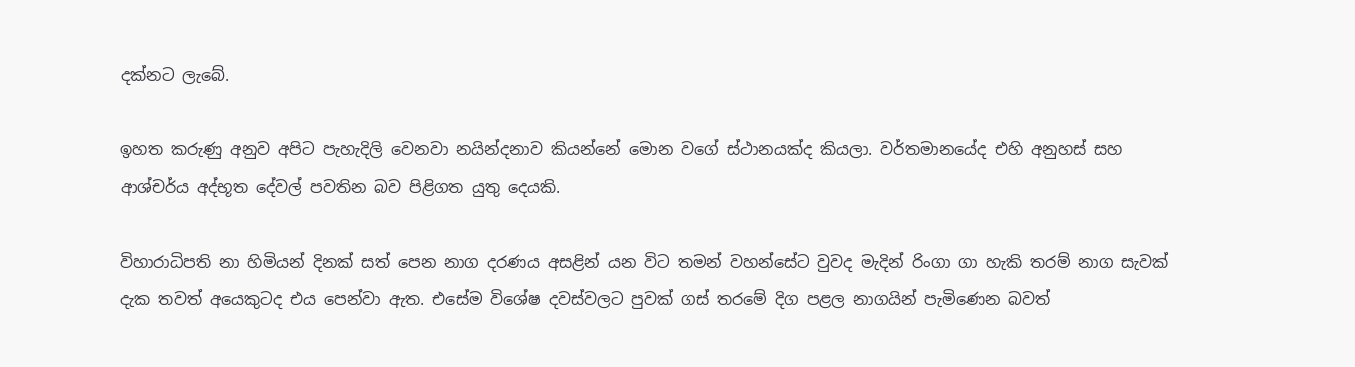දක්නට ලැබේ.

ඉහත කරුණු අනුව අපිට පැහැදිලි වෙනවා නයින්දනාව කියන්නේ මොන වගේ ස්ථානයක්ද කියලා. වර්තමානයේද එහි අනුහස් සහ ආශ්චර්ය අද්භූත දේවල් පවතින බව පිළිගත යුතු දෙයකි.

විහාරාධිපති නා හිමියන් දිනක් සත් පෙන නාග දරණය අසළින් යන විට තමන් වහන්සේට වුවද මැදින් රිංගා ගා හැකි තරම් නාග සැවක් දැක තවත් අයෙකුටද එය පෙන්වා ඇත. එසේම විශේෂ දවස්වලට පුවක් ගස් තරමේ දිග පළල නාගයින් පැමිණෙන බවත්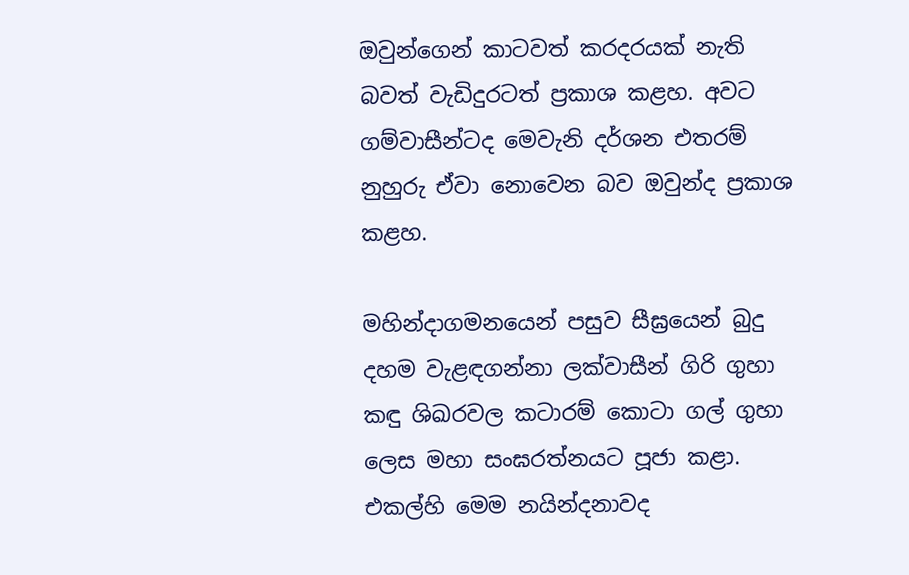ඔවුන්ගෙන් කාටවත් කරදරයක් නැති බවත් වැඩිදුරටත් ප්‍රකාශ කළහ. අවට ගම්වාසීන්ටද මෙවැනි දර්ශන එතරම් නුහුරු ඒවා නොවෙන බව ඔවුන්ද ප්‍රකාශ කළහ.

මහින්දාගමනයෙන් පසුව සීඝ්‍රයෙන් බුදු දහම වැළඳගන්නා ලක්වාසීන් ගිරි ගුහා කඳු ශිඛරවල කටාරම් කොටා ගල් ගුහා ලෙස මහා සංඝරත්නයට පූජා කළා. එකල්හි මෙම නයින්දනාවද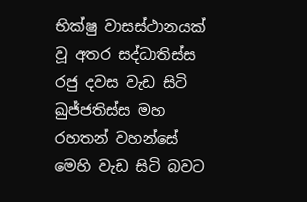භික්ෂු වාසස්ථානයක් වූ අතර සද්ධාතිස්ස රජු දවස වැඩ සිටි ඛුජ්ජතිස්ස මහ රහතන් වහන්සේ මෙහි වැඩ සිටි බවට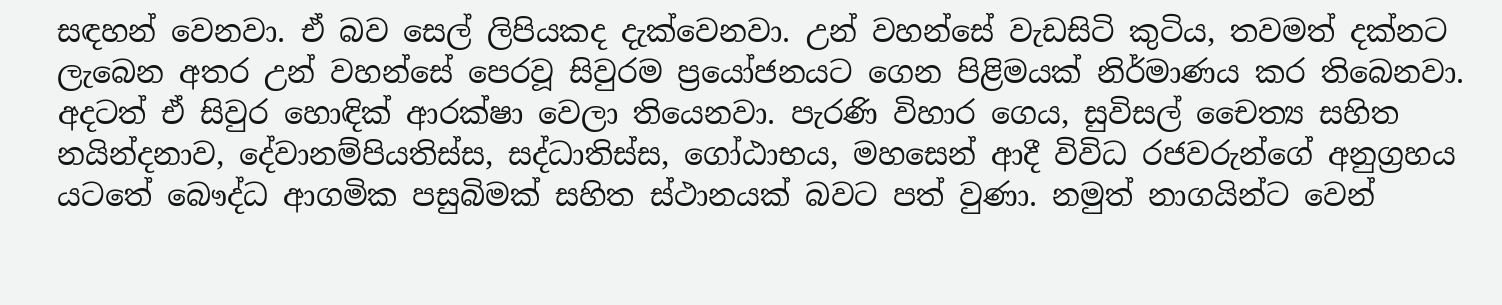සඳහන් වෙනවා. ඒ බව සෙල් ලිපියකද දැක්වෙනවා. උන් වහන්සේ වැඩසිටි කුටිය, තවමත් දක්නට ලැබෙන අතර උන් වහන්සේ පෙරවූ සිවුරම ප්‍රයෝජනයට ගෙන පිළිමයක් නිර්මාණය කර තිබෙනවා. අදටත් ඒ සිවුර හොඳික් ආරක්ෂා වෙලා තියෙනවා. පැරණි විහාර ගෙය, සුවිසල් චෛත්‍ය සහිත නයින්දනාව, දේවානම්පියතිස්ස, සද්ධාතිස්ස, ගෝඨාභය, මහසෙන් ආදී විවිධ රජවරුන්ගේ අනුග්‍රහය යටතේ බෞද්ධ ආගමික පසුබිමක් සහිත ස්ථානයක් බවට පත් වුණා. නමුත් නාගයින්ට වෙන්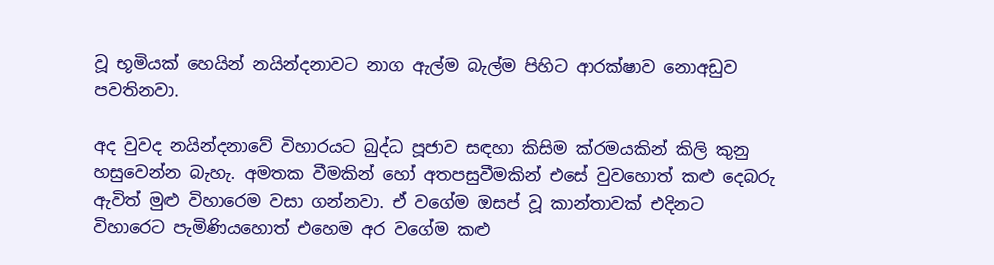වූ භූමියක් හෙයින් නයින්දනාවට නාග ඇල්ම බැල්ම පිහිට ආරක්ෂාව නොඅඩුව පවතිනවා.

අද වුවද නයින්දනාවේ විහාරයට බුද්ධ පූජාව සඳහා කිසිම ක්රමයකින් කිලි කුනු හසුවෙන්න බැහැ. අමතක වීමකින් හෝ අතපසුවීමකින් එසේ වුවහොත් කළු දෙබරු ඇවිත් මුළු විහාරෙම වසා ගන්නවා. ඒ වගේම ඔසප් වූ කාන්තාවක් එදිනට විහාරෙට පැමිණියහොත් එහෙම අර වගේම කළු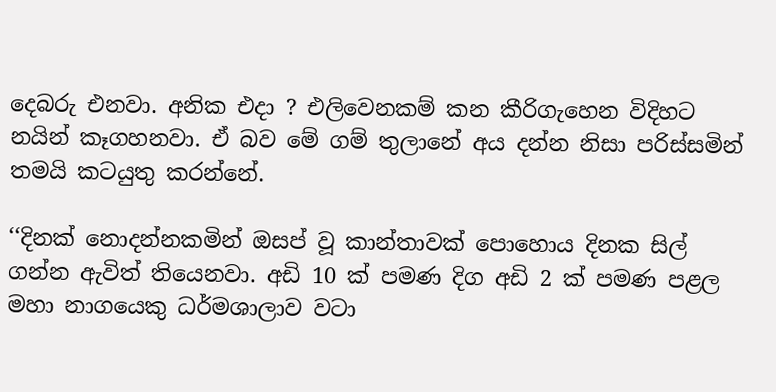දෙබරු එනවා. අනික එදා ? එලිවෙනකම් කන කීරිගැහෙන විදිහට නයින් කෑගහනවා. ඒ බව මේ ගම් තුලානේ අය දන්න නිසා පරිස්සමින් තමයි කටයුතු කරන්නේ.

‘‘දිනක් නොදන්නකමින් ඔසප් වූ කාන්තාවක් පොහොය දිනක සිල් ගන්න ඇවිත් තියෙනවා. අඩි 10 ක් පමණ දිග අඩි 2 ක් පමණ පළල මහා නාගයෙකු ධර්මශාලාව වටා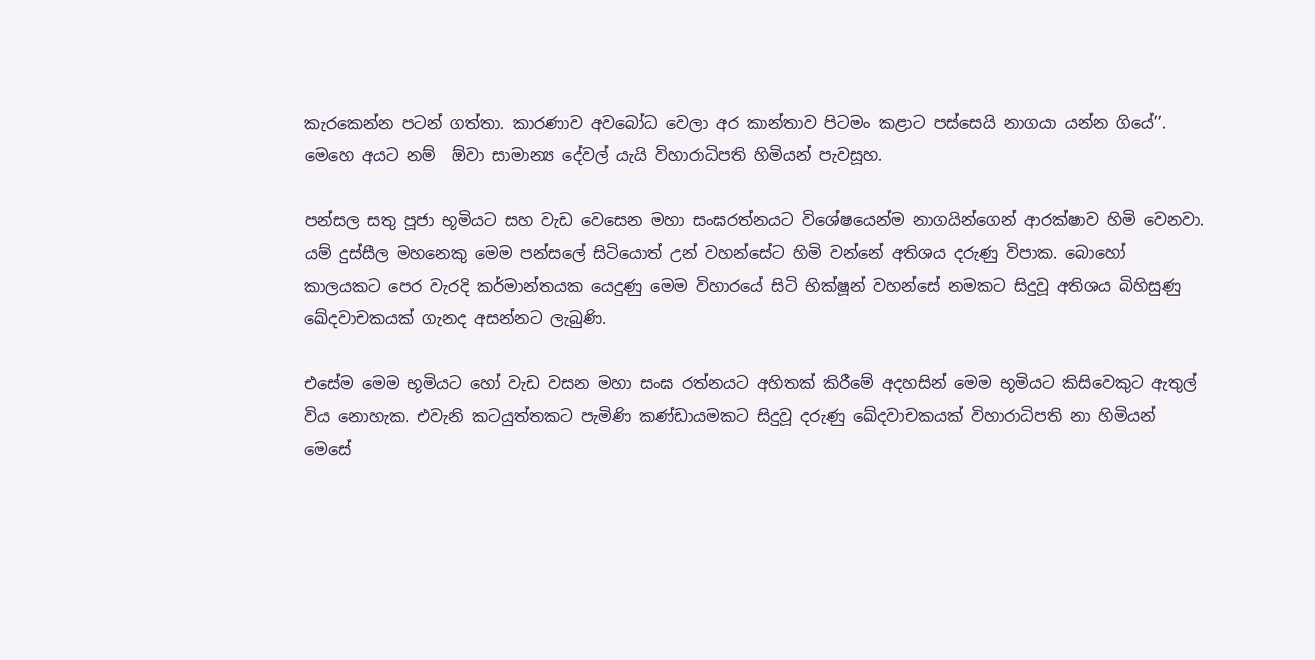කැරකෙන්න පටන් ගත්තා. කාරණාව අවබෝධ වෙලා අර කාන්තාව පිටමං කළාට පස්සෙයි නාගයා යන්න ගියේ’’. මෙහෙ අයට නම්  ඕවා සාමාන්‍ය දේවල් යැයි විහාරාධිපති හිමියන් පැවසූහ.

පන්සල සතු පූජා භූමියට සහ වැඩ වෙසෙන මහා සංඝරත්නයට විශේෂයෙන්ම නාගයින්ගෙන් ආරක්ෂාව හිමි වෙනවා. යම් දුස්සීල මහනෙකු මෙම පන්සලේ සිටියොත් උන් වහන්සේට හිමි වන්නේ අතිශය දරුණු විපාක. බොහෝ කාලයකට පෙර වැරදි කර්මාන්තයක යෙදුණු මෙම විහාරයේ සිටි භික්ෂූන් වහන්සේ නමකට සිදුවූ අතිශය බිහිසුණු ඛේදවාචකයක් ගැනද අසන්නට ලැබුණි.

එසේම මෙම භූමියට හෝ වැඩ වසන මහා සංඝ රත්නයට අහිතක් කිරීමේ අදහසින් මෙම භූමියට කිසිවෙකුට ඇතුල් විය නොහැක. එවැනි කටයුත්තකට පැමිණි කණ්ඩායමකට සිදුවූ දරුණු ඛේදවාචකයක් විහාරාධිපති නා හිමියන් මෙසේ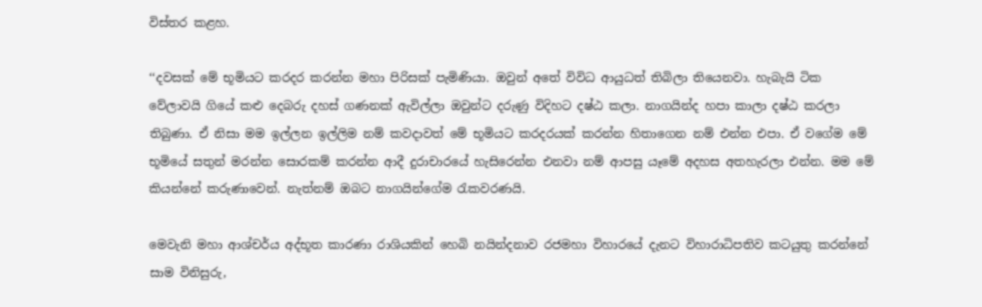විස්තර කළහ.

‘‘දවසක් මේ භූමියට කරදර කරන්න මහා පිරිසක් පැමිණියා. ඔවුන් අතේ විවිධ ආයුධත් තිබිලා තියෙනවා. හැබැයි ටික වේලාවයි ගියේ කළු දෙබරු දහස් ගණනක් ඇවිල්ලා ඔවුන්ට දරුණු විදිහට දෂ්ඨ කලා. නාගයින්ද හපා කාලා දෂ්ඨ කරලා තිබුණා. ඒ නිසා මම ඉල්ලන ඉල්ලිම නම් කවදාවත් මේ භූමියට කරදරයක් කරන්න හිතාගෙන නම් එන්න එපා. ඒ වගේම මේ භූමියේ සතුන් මරන්න සොරකම් කරන්න ආදී දුරාචාරයේ හැසිරෙන්න එනවා නම් ආපසු යෑමේ අදහස අතහැරලා එන්න. මම මේ කියන්නේ කරුණාවෙන්. නැත්නම් ඔබට නාගයින්ගේම රැකවරණයි.

මෙවැනි මහා ආශ්චර්ය අද්භූත කාරණා රාශියකින් හෙබි නයින්දනාව රජමහා විහාරයේ දැනට විහාරාධිපතිව කටයුතු කරන්නේ සාම විනිසුරු,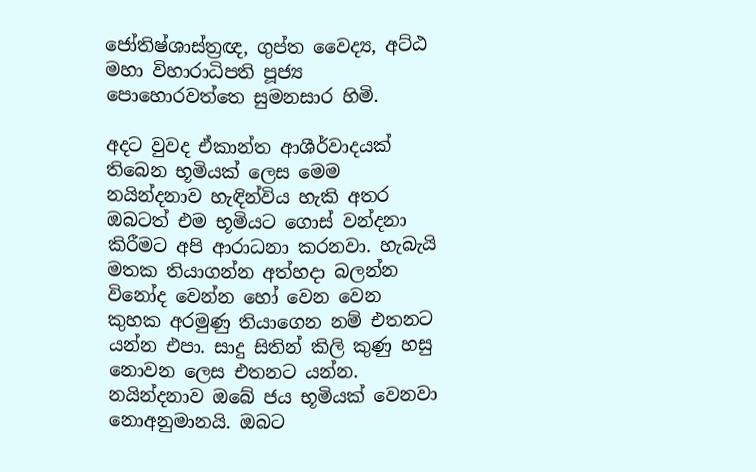ජෝතිෂ්ශාස්ත්‍රඥ, ගුප්ත වෛද්‍ය, අට්ඨ මහා විහාරාධිපති පූජ්‍ය පොහොරවත්තෙ සුමනසාර හිමි.

අදට වුවද ඒකාන්ත ආශීර්වාදයක් තිබෙන භූමියක් ලෙස මෙම නයින්දනාව හැඳින්විය හැකි අතර ඔබටත් එම භූමියට ගොස් වන්දනා කිරීමට අපි ආරාධනා කරනවා. හැබැයි මතක තියාගන්න අත්හදා බලන්න විනෝද වෙන්න හෝ වෙන වෙන කුහක අරමුණු තියාගෙන නම් එතනට යන්න එපා. සාදු සිතින් කිලි කුණු හසු නොවන ලෙස එතනට යන්න. නයින්දනාව ඔබේ ජය භූමියක් වෙනවා නොඅනුමානයි. ඔබට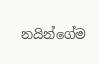නයින්ගේම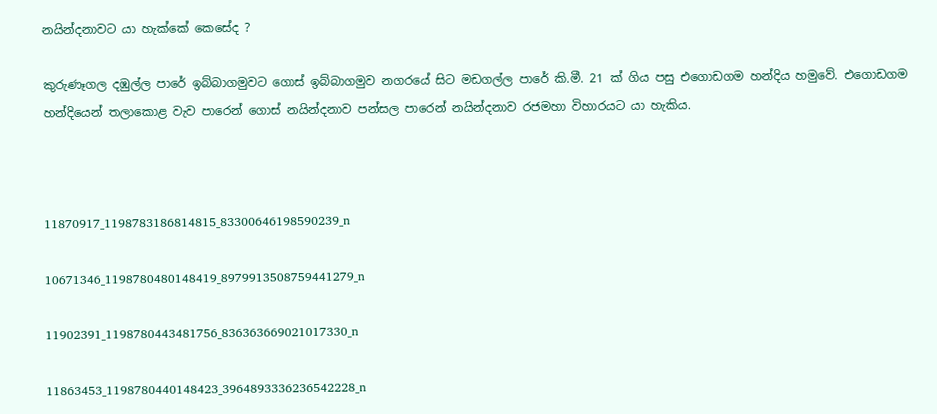නයින්දනාවට යා හැක්කේ කෙසේද ?

කුරුණෑගල දඹුල්ල පාරේ ඉබ්බාගමුවට ගොස් ඉබ්බාගමුව නගරයේ සිට මඩගල්ල පාරේ කි.මී. 21 ක් ගිය පසු එගොඩගම හන්දිය හමුවේ. එගොඩගම හන්දියෙන් තලාකොළ වැව පාරෙන් ගොස් නයින්දනාව පන්සල පාරෙන් නයින්දනාව රජමහා විහාරයට යා හැකිය.



11870917_1198783186814815_83300646198590239_n

10671346_1198780480148419_8979913508759441279_n

11902391_1198780443481756_836363669021017330_n

11863453_1198780440148423_3964893336236542228_n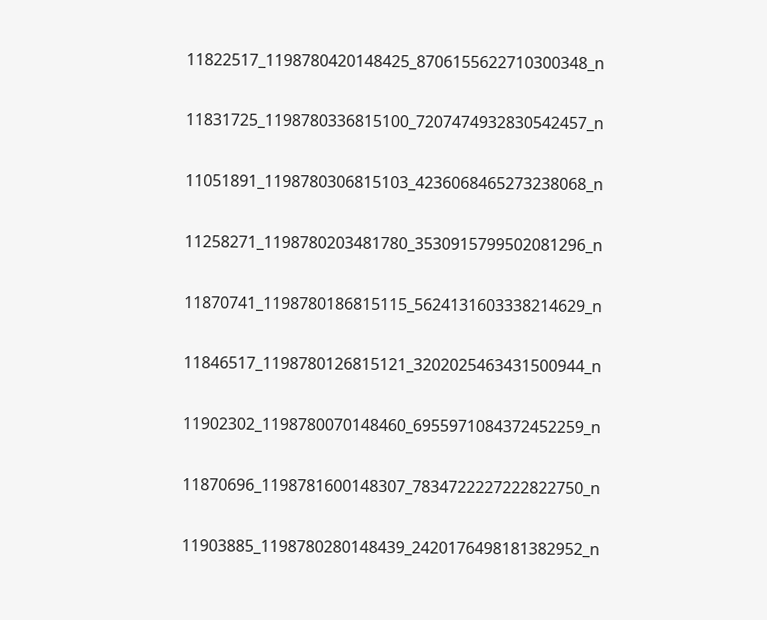11822517_1198780420148425_8706155622710300348_n

11831725_1198780336815100_7207474932830542457_n

11051891_1198780306815103_4236068465273238068_n

11258271_1198780203481780_3530915799502081296_n

11870741_1198780186815115_5624131603338214629_n

11846517_1198780126815121_3202025463431500944_n

11902302_1198780070148460_6955971084372452259_n

11870696_1198781600148307_7834722227222822750_n

11903885_1198780280148439_2420176498181382952_n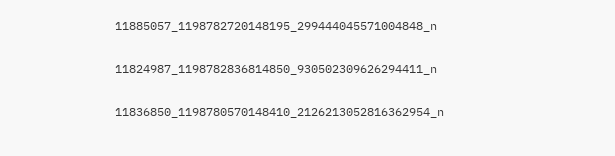11885057_1198782720148195_299444045571004848_n

11824987_1198782836814850_930502309626294411_n

11836850_1198780570148410_2126213052816362954_n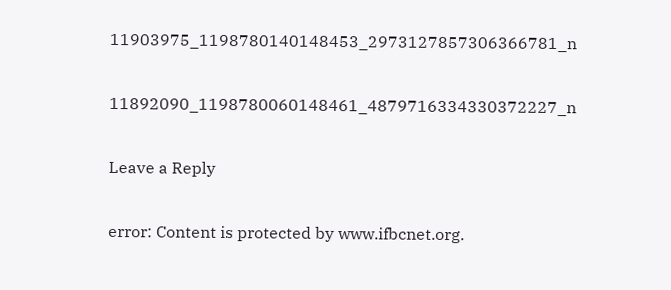11903975_1198780140148453_2973127857306366781_n

11892090_1198780060148461_4879716334330372227_n

Leave a Reply

error: Content is protected by www.ifbcnet.org.